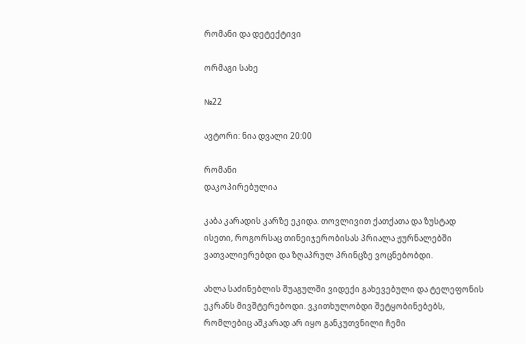რომანი და დეტექტივი

ორმაგი სახე

№22

ავტორი: ნია დვალი 20:00

რომანი
დაკოპირებულია

კაბა კარადის კარზე ეკიდა. თოვლივით ქათქათა და ზუსტად ისეთი, როგორსაც თინეიჯერობისას პრიალა ჟურნალებში ვათვალიერებდი და ზღაპრულ პრინცზე ვოცნებობდი.

ახლა საძინებლის შუაგულში ვიდექი გახევებული და ტელეფონის ეკრანს მივშტერებოდი. ვკითხულობდი შეტყობინებებს, რომლებიც აშკარად არ იყო განკუთვნილი ჩემი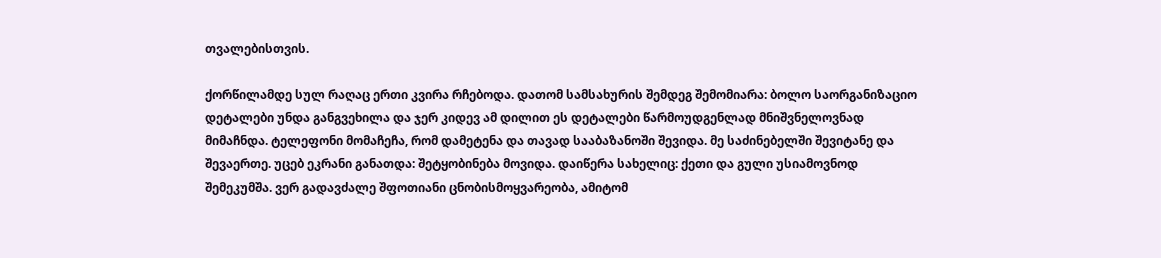თვალებისთვის.

ქორწილამდე სულ რაღაც ერთი კვირა რჩებოდა. დათომ სამსახურის შემდეგ შემომიარა: ბოლო საორგანიზაციო დეტალები უნდა განგვეხილა და ჯერ კიდევ ამ დილით ეს დეტალები წარმოუდგენლად მნიშვნელოვნად მიმაჩნდა. ტელეფონი მომაჩეჩა, რომ დამეტენა და თავად სააბაზანოში შევიდა. მე საძინებელში შევიტანე და შევაერთე. უცებ ეკრანი განათდა: შეტყობინება მოვიდა. დაიწერა სახელიც: ქეთი და გული უსიამოვნოდ შემეკუმშა. ვერ გადავძალე შფოთიანი ცნობისმოყვარეობა, ამიტომ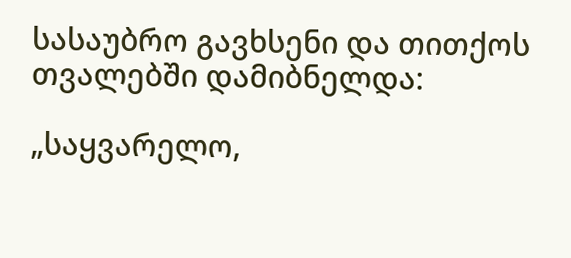სასაუბრო გავხსენი და თითქოს თვალებში დამიბნელდა:

„საყვარელო,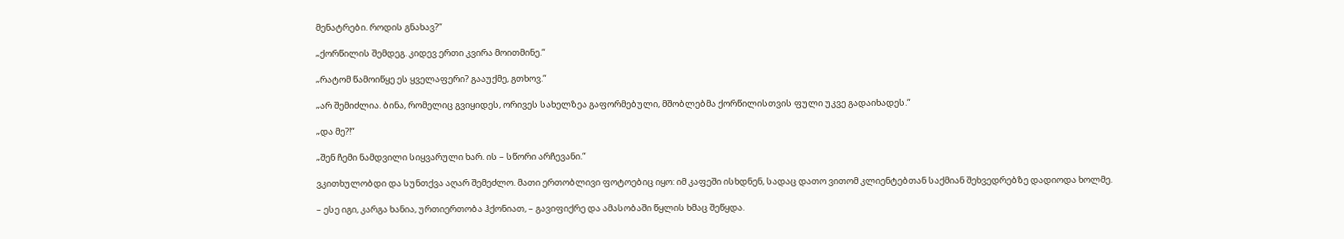მენატრები. როდის გნახავ?“

„ქორწილის შემდეგ. კიდევ ერთი კვირა მოითმინე.“

„რატომ წამოიწყე ეს ყველაფერი? გააუქმე, გთხოვ.“

„არ შემიძლია. ბინა, რომელიც გვიყიდეს, ორივეს სახელზეა გაფორმებული, მშობლებმა ქორწილისთვის ფული უკვე გადაიხადეს.“

„და მე?!“

„შენ ჩემი ნამდვილი სიყვარული ხარ. ის – სწორი არჩევანი.“

ვკითხულობდი და სუნთქვა აღარ შემეძლო. მათი ერთობლივი ფოტოებიც იყო: იმ კაფეში ისხდნენ, სადაც დათო ვითომ კლიენტებთან საქმიან შეხვედრებზე დადიოდა ხოლმე.

– ესე იგი, კარგა ხანია, ურთიერთობა ჰქონიათ, – გავიფიქრე და ამასობაში წყლის ხმაც შეწყდა.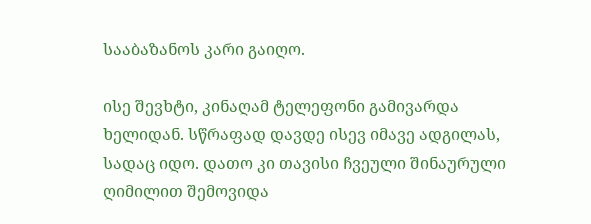სააბაზანოს კარი გაიღო.

ისე შევხტი, კინაღამ ტელეფონი გამივარდა ხელიდან. სწრაფად დავდე ისევ იმავე ადგილას, სადაც იდო. დათო კი თავისი ჩვეული შინაურული ღიმილით შემოვიდა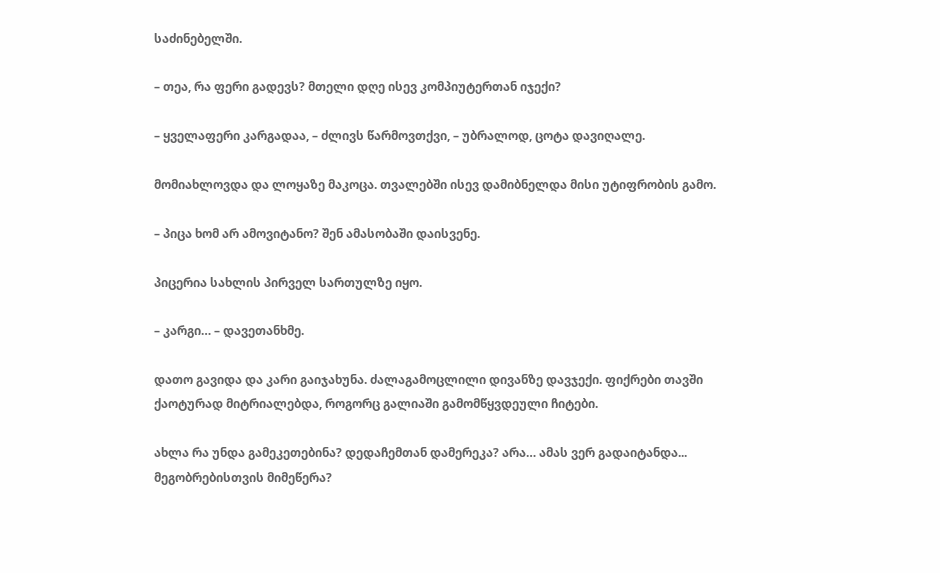საძინებელში.

– თეა, რა ფერი გადევს? მთელი დღე ისევ კომპიუტერთან იჯექი?

– ყველაფერი კარგადაა, – ძლივს წარმოვთქვი, – უბრალოდ, ცოტა დავიღალე.

მომიახლოვდა და ლოყაზე მაკოცა. თვალებში ისევ დამიბნელდა მისი უტიფრობის გამო.

– პიცა ხომ არ ამოვიტანო? შენ ამასობაში დაისვენე.

პიცერია სახლის პირველ სართულზე იყო.

– კარგი… – დავეთანხმე.

დათო გავიდა და კარი გაიჯახუნა. ძალაგამოცლილი დივანზე დავჯექი. ფიქრები თავში ქაოტურად მიტრიალებდა, როგორც გალიაში გამომწყვდეული ჩიტები.

ახლა რა უნდა გამეკეთებინა? დედაჩემთან დამერეკა? არა… ამას ვერ გადაიტანდა... მეგობრებისთვის მიმეწერა?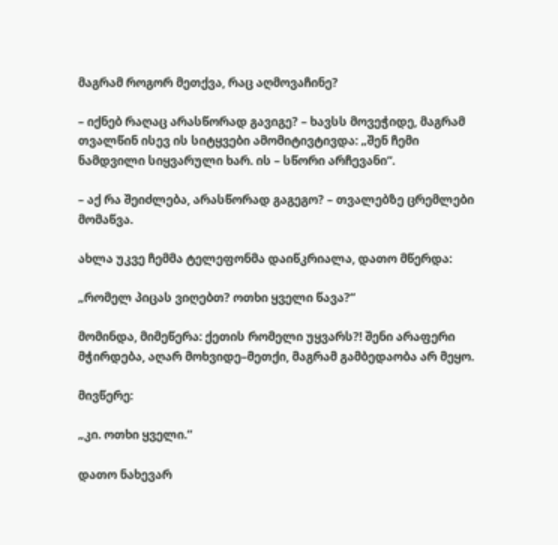მაგრამ როგორ მეთქვა, რაც აღმოვაჩინე?

– იქნებ რაღაც არასწორად გავიგე? – ხავსს მოვეჭიდე, მაგრამ თვალწინ ისევ ის სიტყვები ამომიტივტივდა: „შენ ჩემი ნამდვილი სიყვარული ხარ. ის – სწორი არჩევანი“.

– აქ რა შეიძლება, არასწორად გაგეგო? – თვალებზე ცრემლები მომაწვა.

ახლა უკვე ჩემმა ტელეფონმა დაიწკრიალა, დათო მწერდა:

„რომელ პიცას ვიღებთ? ოთხი ყველი წავა?“

მომინდა, მიმეწერა: ქეთის რომელი უყვარს?! შენი არაფერი მჭირდება, აღარ მოხვიდე–მეთქი, მაგრამ გამბედაობა არ მეყო.

მივწერე:

„კი. ოთხი ყველი.“

დათო ნახევარ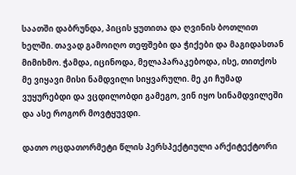საათში დაბრუნდა, პიცის ყუთითა და ღვინის ბოთლით ხელში. თავად გამოიღო თეფშები და ჭიქები და მაგიდასთან მიმიხმო. ჭამდა, იცინოდა, მელაპარაკებოდა, ისე, თითქოს მე ვიყავი მისი ნამდვილი სიყვარული. მე კი ჩუმად ვუყურებდი და ვცდილობდი გამეგო, ვინ იყო სინამდვილეში და ასე როგორ მოვტყუვდი.

დათო ოცდათორმეტი წლის პერსპექტიული არქიტექტორი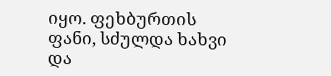იყო. ფეხბურთის ფანი, სძულდა ხახვი და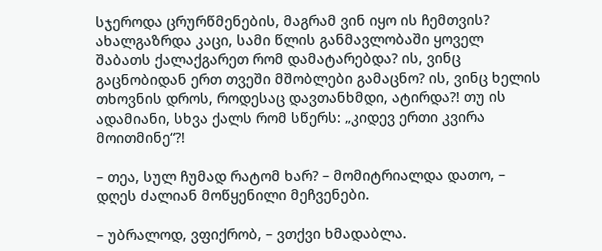სჯეროდა ცრურწმენების, მაგრამ ვინ იყო ის ჩემთვის? ახალგაზრდა კაცი, სამი წლის განმავლობაში ყოველ შაბათს ქალაქგარეთ რომ დამატარებდა? ის, ვინც გაცნობიდან ერთ თვეში მშობლები გამაცნო? ის, ვინც ხელის თხოვნის დროს, როდესაც დავთანხმდი, ატირდა?! თუ ის ადამიანი, სხვა ქალს რომ სწერს: „კიდევ ერთი კვირა მოითმინე“?!

– თეა, სულ ჩუმად რატომ ხარ? – მომიტრიალდა დათო, – დღეს ძალიან მოწყენილი მეჩვენები.

– უბრალოდ, ვფიქრობ, – ვთქვი ხმადაბლა.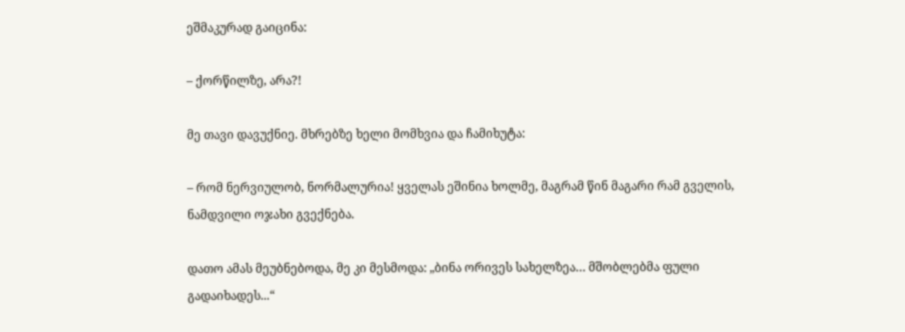ეშმაკურად გაიცინა:

– ქორწილზე, არა?!

მე თავი დავუქნიე. მხრებზე ხელი მომხვია და ჩამიხუტა:

– რომ ნერვიულობ, ნორმალურია! ყველას ეშინია ხოლმე, მაგრამ წინ მაგარი რამ გველის, ნამდვილი ოჯახი გვექნება.

დათო ამას მეუბნებოდა, მე კი მესმოდა: „ბინა ორივეს სახელზეა… მშობლებმა ფული გადაიხადეს...“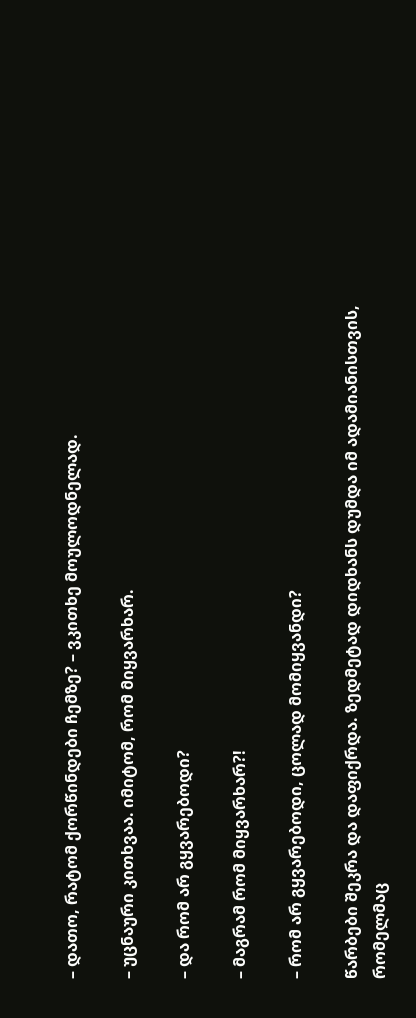– დათო, რატომ ქორწინდები ჩემზე? – ვკითხე მოულოდნელად.

– უცნაური კითხვაა. იმიტომ, რომ მიყვარხარ.

– და რომ არ გყვარებოდი?

– მაგრამ რომ მიყვარხარ?!

– რომ არ გყვარებოდი, ცოლად მომიყვანდი?

წარბები შეკრა და დაფიქრდა. ზედმეტად დიდხანს დუმდა იმ ადამიანისთვის, რომელმაც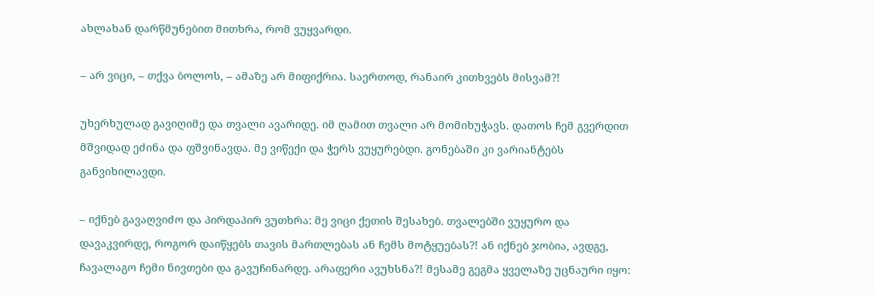ახლახან დარწმუნებით მითხრა, რომ ვუყვარდი.

– არ ვიცი, – თქვა ბოლოს, – ამაზე არ მიფიქრია. საერთოდ, რანაირ კითხვებს მისვამ?!

უხერხულად გავიღიმე და თვალი ავარიდე. იმ ღამით თვალი არ მომიხუჭავს. დათოს ჩემ გვერდით მშვიდად ეძინა და ფშვინავდა. მე ვიწექი და ჭერს ვუყურებდი. გონებაში კი ვარიანტებს განვიხილავდი.

– იქნებ გავაღვიძო და პირდაპირ ვუთხრა: მე ვიცი ქეთის შესახებ. თვალებში ვუყურო და დავაკვირდე, როგორ დაიწყებს თავის მართლებას ან ჩემს მოტყუებას?! ან იქნებ ჯობია, ავდგე, ჩავალაგო ჩემი ნივთები და გავუჩინარდე. არაფერი ავუხსნა?! მესამე გეგმა ყველაზე უცნაური იყო: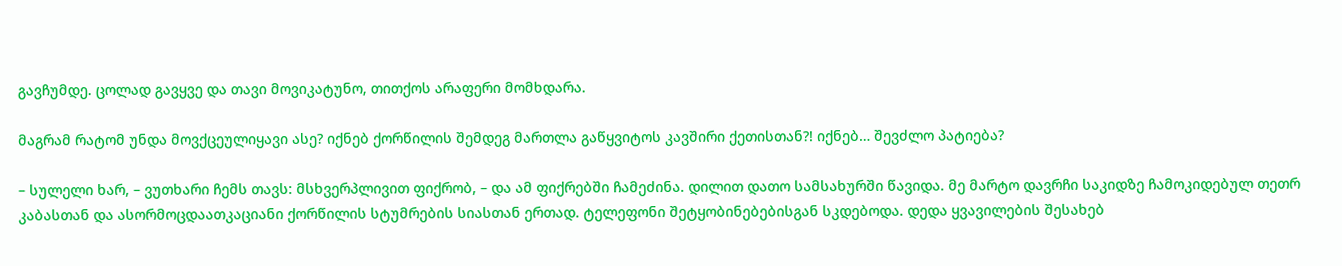გავჩუმდე. ცოლად გავყვე და თავი მოვიკატუნო, თითქოს არაფერი მომხდარა.

მაგრამ რატომ უნდა მოვქცეულიყავი ასე? იქნებ ქორწილის შემდეგ მართლა გაწყვიტოს კავშირი ქეთისთან?! იქნებ… შევძლო პატიება?

– სულელი ხარ, – ვუთხარი ჩემს თავს: მსხვერპლივით ფიქრობ, – და ამ ფიქრებში ჩამეძინა. დილით დათო სამსახურში წავიდა. მე მარტო დავრჩი საკიდზე ჩამოკიდებულ თეთრ კაბასთან და ასორმოცდაათკაციანი ქორწილის სტუმრების სიასთან ერთად. ტელეფონი შეტყობინებებისგან სკდებოდა. დედა ყვავილების შესახებ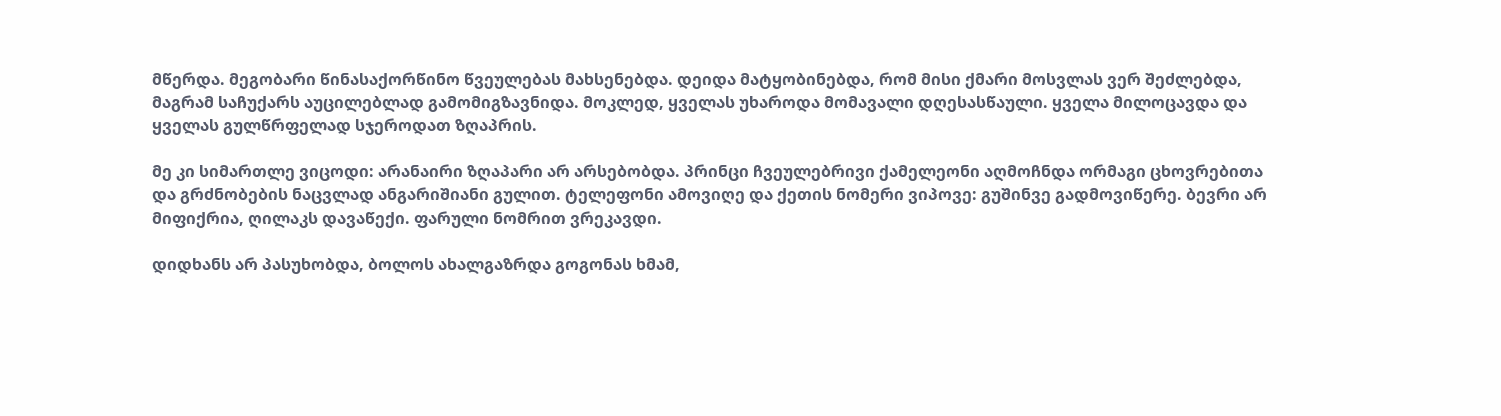მწერდა. მეგობარი წინასაქორწინო წვეულებას მახსენებდა. დეიდა მატყობინებდა, რომ მისი ქმარი მოსვლას ვერ შეძლებდა, მაგრამ საჩუქარს აუცილებლად გამომიგზავნიდა. მოკლედ, ყველას უხაროდა მომავალი დღესასწაული. ყველა მილოცავდა და ყველას გულწრფელად სჯეროდათ ზღაპრის.

მე კი სიმართლე ვიცოდი: არანაირი ზღაპარი არ არსებობდა. პრინცი ჩვეულებრივი ქამელეონი აღმოჩნდა ორმაგი ცხოვრებითა და გრძნობების ნაცვლად ანგარიშიანი გულით. ტელეფონი ამოვიღე და ქეთის ნომერი ვიპოვე: გუშინვე გადმოვიწერე. ბევრი არ მიფიქრია, ღილაკს დავაწექი. ფარული ნომრით ვრეკავდი.

დიდხანს არ პასუხობდა, ბოლოს ახალგაზრდა გოგონას ხმამ,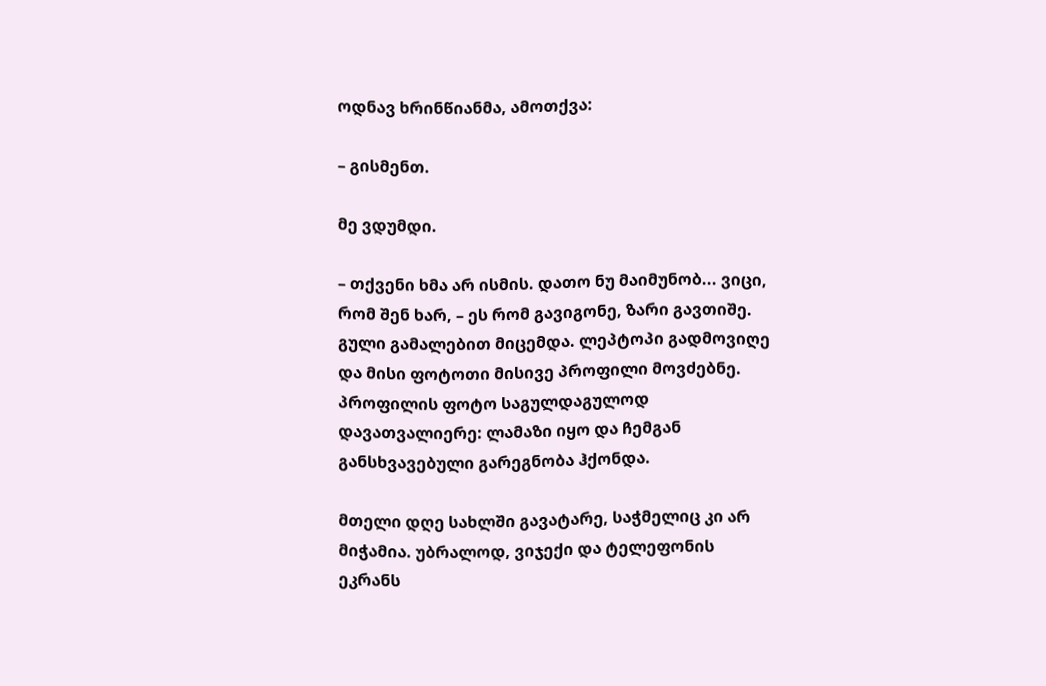ოდნავ ხრინწიანმა, ამოთქვა:

– გისმენთ.

მე ვდუმდი.

– თქვენი ხმა არ ისმის. დათო ნუ მაიმუნობ... ვიცი, რომ შენ ხარ, – ეს რომ გავიგონე, ზარი გავთიშე. გული გამალებით მიცემდა. ლეპტოპი გადმოვიღე და მისი ფოტოთი მისივე პროფილი მოვძებნე. პროფილის ფოტო საგულდაგულოდ დავათვალიერე: ლამაზი იყო და ჩემგან განსხვავებული გარეგნობა ჰქონდა.

მთელი დღე სახლში გავატარე, საჭმელიც კი არ მიჭამია. უბრალოდ, ვიჯექი და ტელეფონის ეკრანს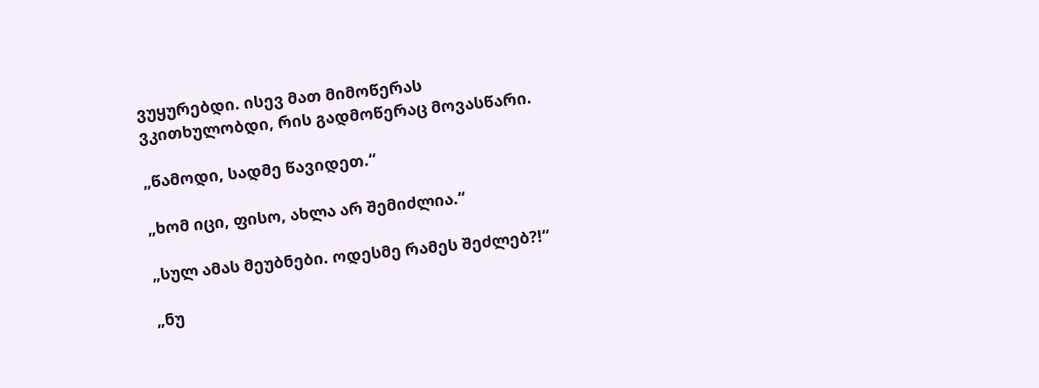ვუყურებდი. ისევ მათ მიმოწერას ვკითხულობდი, რის გადმოწერაც მოვასწარი.

„წამოდი, სადმე წავიდეთ.“

„ხომ იცი, ფისო, ახლა არ შემიძლია.“

„სულ ამას მეუბნები. ოდესმე რამეს შეძლებ?!“

„ნუ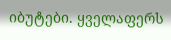იბუტები. ყველაფერს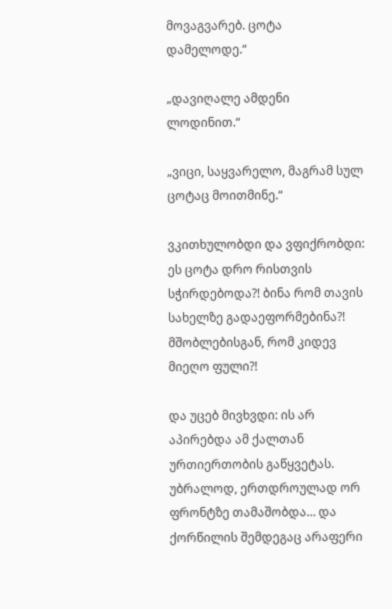მოვაგვარებ. ცოტა დამელოდე.“

„დავიღალე ამდენი ლოდინით.“

„ვიცი, საყვარელო, მაგრამ სულ ცოტაც მოითმინე.“

ვკითხულობდი და ვფიქრობდი: ეს ცოტა დრო რისთვის სჭირდებოდა?! ბინა რომ თავის სახელზე გადაეფორმებინა?! მშობლებისგან, რომ კიდევ მიეღო ფული?!

და უცებ მივხვდი: ის არ აპირებდა ამ ქალთან ურთიერთობის გაწყვეტას. უბრალოდ, ერთდროულად ორ ფრონტზე თამაშობდა… და ქორწილის შემდეგაც არაფერი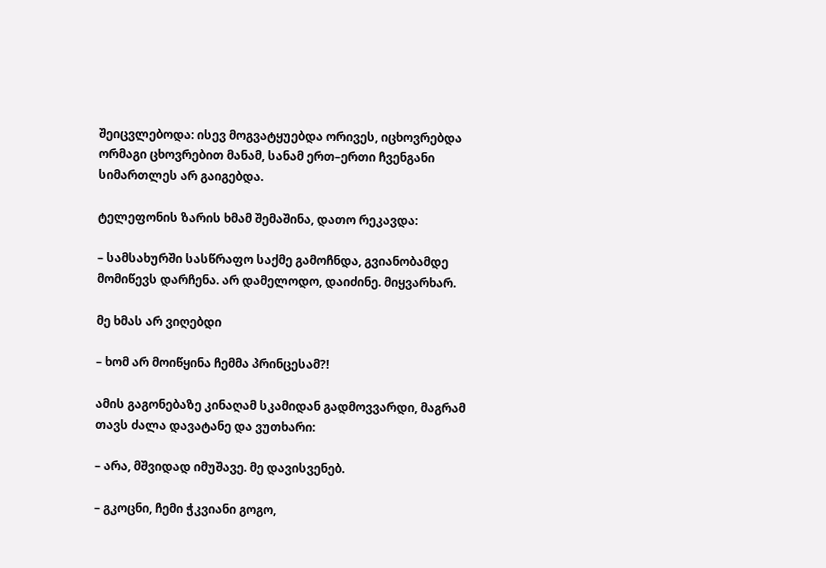შეიცვლებოდა: ისევ მოგვატყუებდა ორივეს, იცხოვრებდა ორმაგი ცხოვრებით მანამ, სანამ ერთ–ერთი ჩვენგანი სიმართლეს არ გაიგებდა.

ტელეფონის ზარის ხმამ შემაშინა, დათო რეკავდა:

– სამსახურში სასწრაფო საქმე გამოჩნდა, გვიანობამდე მომიწევს დარჩენა. არ დამელოდო, დაიძინე. მიყვარხარ.

მე ხმას არ ვიღებდი

– ხომ არ მოიწყინა ჩემმა პრინცესამ?!

ამის გაგონებაზე კინაღამ სკამიდან გადმოვვარდი, მაგრამ თავს ძალა დავატანე და ვუთხარი:

– არა, მშვიდად იმუშავე. მე დავისვენებ.

– გკოცნი, ჩემი ჭკვიანი გოგო,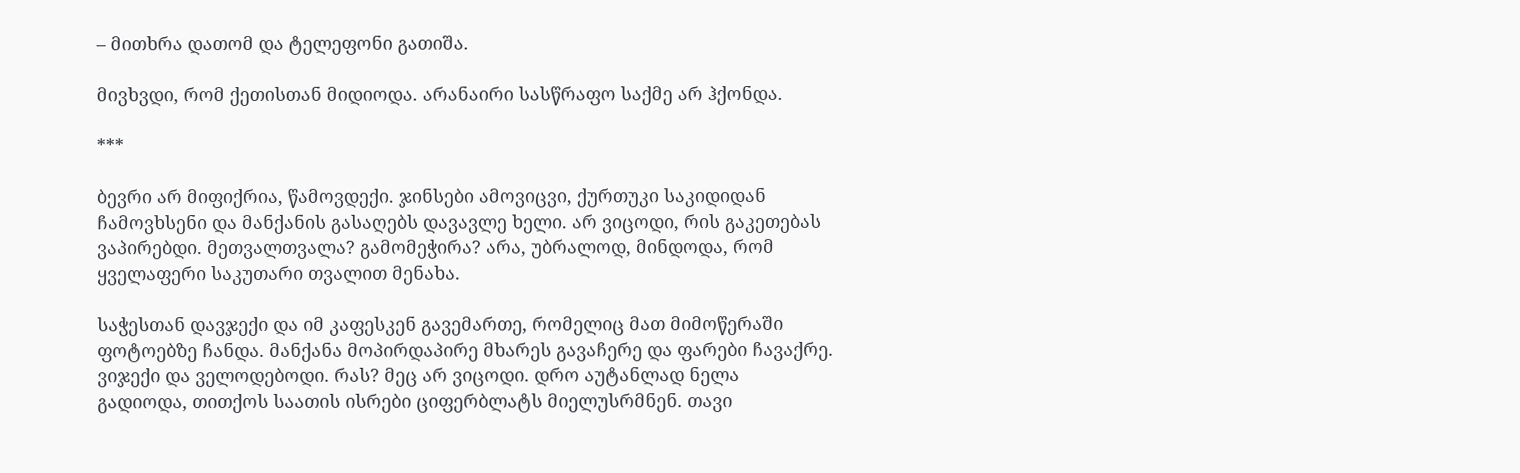– მითხრა დათომ და ტელეფონი გათიშა.

მივხვდი, რომ ქეთისთან მიდიოდა. არანაირი სასწრაფო საქმე არ ჰქონდა.

***

ბევრი არ მიფიქრია, წამოვდექი. ჯინსები ამოვიცვი, ქურთუკი საკიდიდან ჩამოვხსენი და მანქანის გასაღებს დავავლე ხელი. არ ვიცოდი, რის გაკეთებას ვაპირებდი. მეთვალთვალა? გამომეჭირა? არა, უბრალოდ, მინდოდა, რომ ყველაფერი საკუთარი თვალით მენახა.

საჭესთან დავჯექი და იმ კაფესკენ გავემართე, რომელიც მათ მიმოწერაში ფოტოებზე ჩანდა. მანქანა მოპირდაპირე მხარეს გავაჩერე და ფარები ჩავაქრე. ვიჯექი და ველოდებოდი. რას? მეც არ ვიცოდი. დრო აუტანლად ნელა გადიოდა, თითქოს საათის ისრები ციფერბლატს მიელუსრმნენ. თავი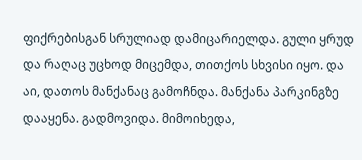ფიქრებისგან სრულიად დამიცარიელდა. გული ყრუდ და რაღაც უცხოდ მიცემდა, თითქოს სხვისი იყო. და აი, დათოს მანქანაც გამოჩნდა. მანქანა პარკინგზე დააყენა. გადმოვიდა. მიმოიხედა,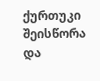ქურთუკი შეისწორა და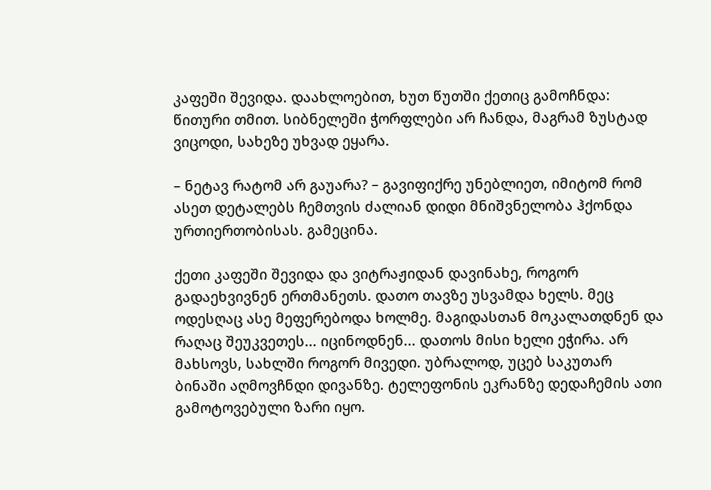კაფეში შევიდა. დაახლოებით, ხუთ წუთში ქეთიც გამოჩნდა: წითური თმით. სიბნელეში ჭორფლები არ ჩანდა, მაგრამ ზუსტად ვიცოდი, სახეზე უხვად ეყარა.

– ნეტავ რატომ არ გაუარა? – გავიფიქრე უნებლიეთ, იმიტომ რომ ასეთ დეტალებს ჩემთვის ძალიან დიდი მნიშვნელობა ჰქონდა ურთიერთობისას. გამეცინა.

ქეთი კაფეში შევიდა და ვიტრაჟიდან დავინახე, როგორ გადაეხვივნენ ერთმანეთს. დათო თავზე უსვამდა ხელს. მეც ოდესღაც ასე მეფერებოდა ხოლმე. მაგიდასთან მოკალათდნენ და რაღაც შეუკვეთეს... იცინოდნენ... დათოს მისი ხელი ეჭირა. არ მახსოვს, სახლში როგორ მივედი. უბრალოდ, უცებ საკუთარ ბინაში აღმოვჩნდი დივანზე. ტელეფონის ეკრანზე დედაჩემის ათი გამოტოვებული ზარი იყო.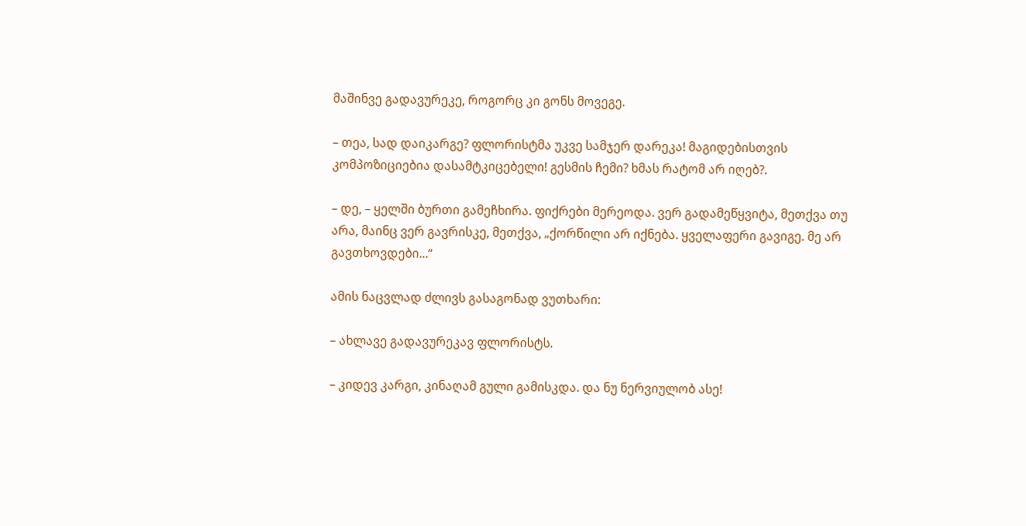მაშინვე გადავურეკე, როგორც კი გონს მოვეგე.

– თეა, სად დაიკარგე? ფლორისტმა უკვე სამჯერ დარეკა! მაგიდებისთვის კომპოზიციებია დასამტკიცებელი! გესმის ჩემი? ხმას რატომ არ იღებ?.

– დე, – ყელში ბურთი გამეჩხირა. ფიქრები მერეოდა. ვერ გადამეწყვიტა, მეთქვა თუ არა, მაინც ვერ გავრისკე, მეთქვა, „ქორწილი არ იქნება. ყველაფერი გავიგე. მე არ გავთხოვდები...“

ამის ნაცვლად ძლივს გასაგონად ვუთხარი:

– ახლავე გადავურეკავ ფლორისტს.

– კიდევ კარგი, კინაღამ გული გამისკდა. და ნუ ნერვიულობ ასე!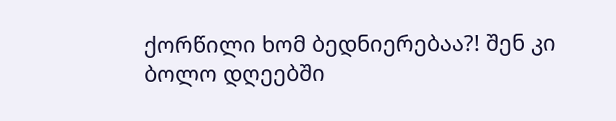ქორწილი ხომ ბედნიერებაა?! შენ კი ბოლო დღეებში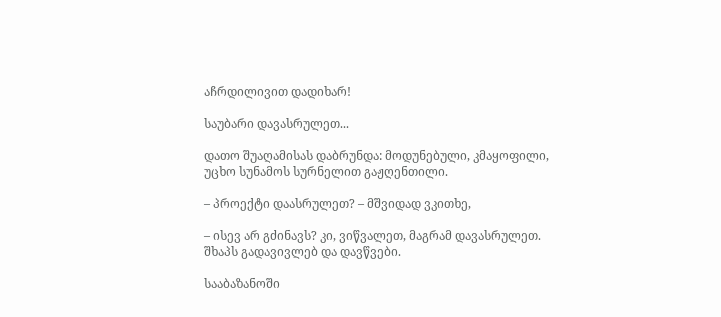აჩრდილივით დადიხარ!

საუბარი დავასრულეთ...

დათო შუაღამისას დაბრუნდა: მოდუნებული, კმაყოფილი, უცხო სუნამოს სურნელით გაჟღენთილი.

– პროექტი დაასრულეთ? – მშვიდად ვკითხე,

– ისევ არ გძინავს? კი, ვიწვალეთ, მაგრამ დავასრულეთ. შხაპს გადავივლებ და დავწვები.

სააბაზანოში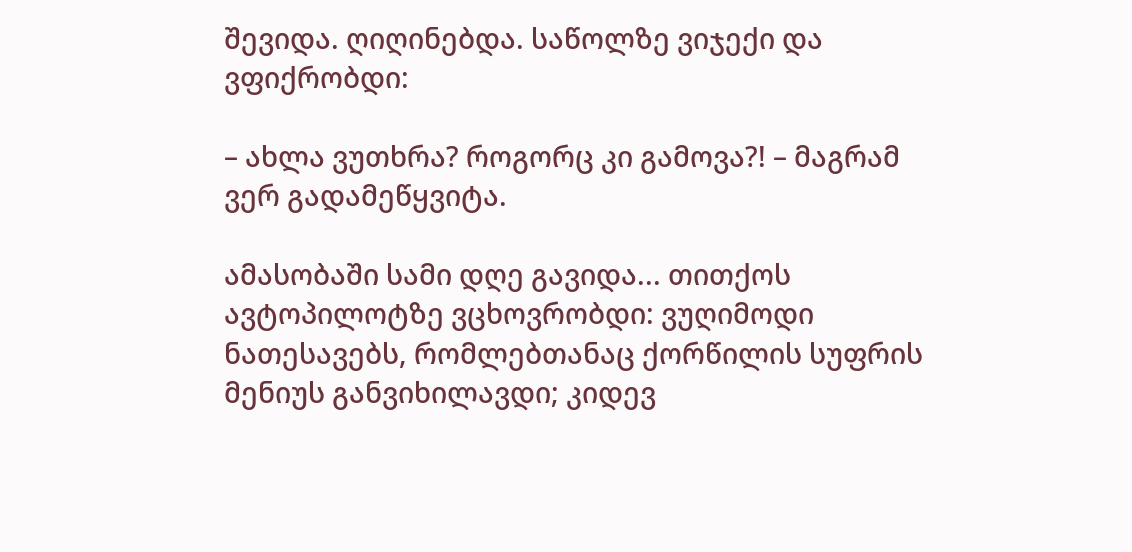შევიდა. ღიღინებდა. საწოლზე ვიჯექი და ვფიქრობდი:

– ახლა ვუთხრა? როგორც კი გამოვა?! – მაგრამ ვერ გადამეწყვიტა.

ამასობაში სამი დღე გავიდა... თითქოს ავტოპილოტზე ვცხოვრობდი: ვუღიმოდი ნათესავებს, რომლებთანაც ქორწილის სუფრის მენიუს განვიხილავდი; კიდევ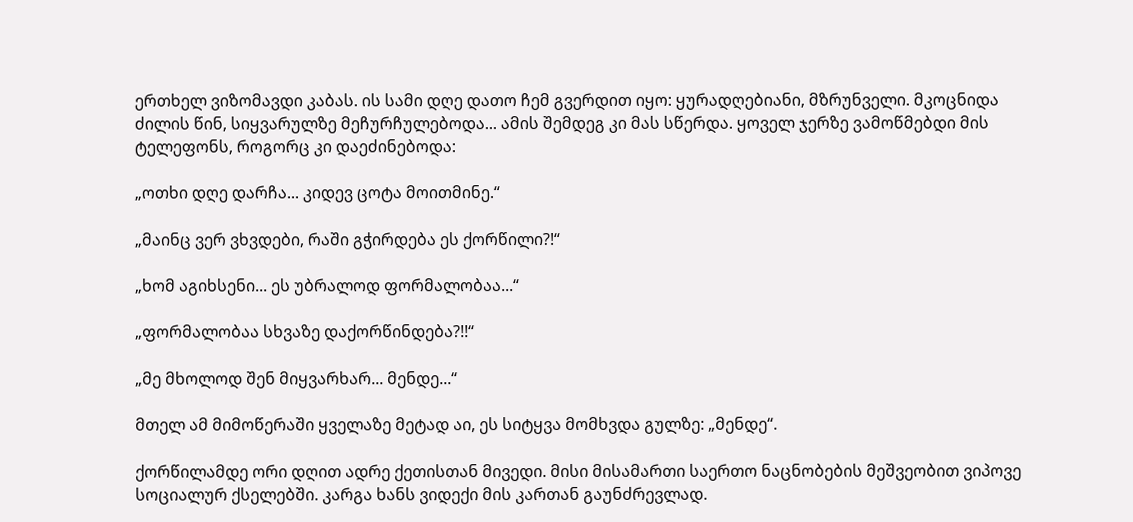ერთხელ ვიზომავდი კაბას. ის სამი დღე დათო ჩემ გვერდით იყო: ყურადღებიანი, მზრუნველი. მკოცნიდა ძილის წინ, სიყვარულზე მეჩურჩულებოდა... ამის შემდეგ კი მას სწერდა. ყოველ ჯერზე ვამოწმებდი მის ტელეფონს, როგორც კი დაეძინებოდა:

„ოთხი დღე დარჩა... კიდევ ცოტა მოითმინე.“

„მაინც ვერ ვხვდები, რაში გჭირდება ეს ქორწილი?!“

„ხომ აგიხსენი... ეს უბრალოდ ფორმალობაა...“

„ფორმალობაა სხვაზე დაქორწინდება?!!“

„მე მხოლოდ შენ მიყვარხარ... მენდე...“

მთელ ამ მიმოწერაში ყველაზე მეტად აი, ეს სიტყვა მომხვდა გულზე: „მენდე“.

ქორწილამდე ორი დღით ადრე ქეთისთან მივედი. მისი მისამართი საერთო ნაცნობების მეშვეობით ვიპოვე სოციალურ ქსელებში. კარგა ხანს ვიდექი მის კართან გაუნძრევლად.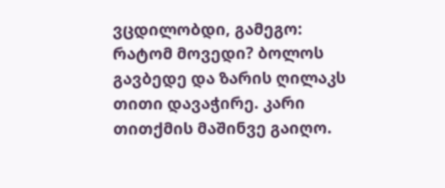ვცდილობდი, გამეგო: რატომ მოვედი? ბოლოს გავბედე და ზარის ღილაკს თითი დავაჭირე. კარი თითქმის მაშინვე გაიღო.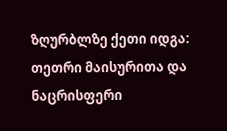ზღურბლზე ქეთი იდგა: თეთრი მაისურითა და ნაცრისფერი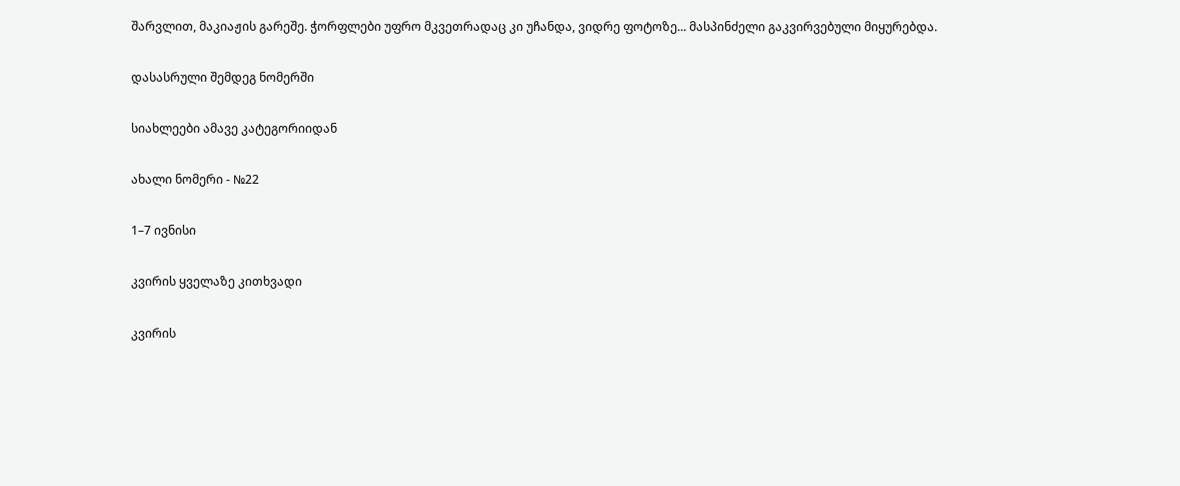შარვლით, მაკიაჟის გარეშე. ჭორფლები უფრო მკვეთრადაც კი უჩანდა, ვიდრე ფოტოზე... მასპინძელი გაკვირვებული მიყურებდა.

დასასრული შემდეგ ნომერში

სიახლეები ამავე კატეგორიიდან

ახალი ნომერი - №22

1–7 ივნისი

კვირის ყველაზე კითხვადი

კვირის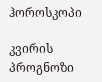ჰოროსკოპი

კვირის პროგნოზი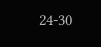24-30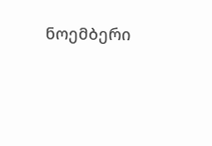ნოემბერი